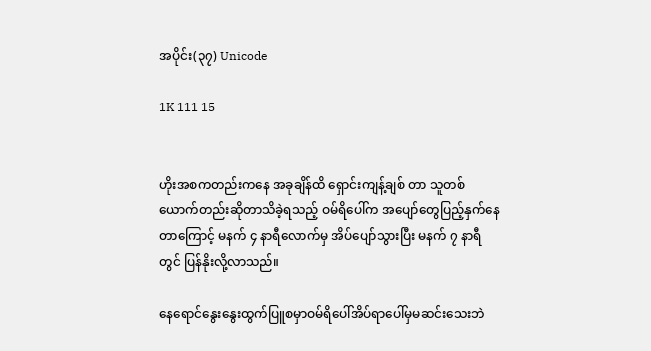အပိုင်း(၃၇) Unicode

1K 111 15


ဟိုးအစကတည်းကနေ အခုချိန်ထိ ရှောင်းကျန့်ချစ် တာ သူတစ်ယောက်တည်းဆိုတာသိခဲ့ရသည့် ဝမ်ရိပေါ်က အပျော်တွေပြည့်နှက်နေတာကြောင့် မနက် ၄ နာရီလောက်မှ အိပ်ပျော်သွားပြီး မနက် ၇ နာရီတွင် ပြန်နိုးလို့လာသည်။

နေရောင်နွေးနွေးထွက်ပြူစမှာဝမ်ရိပေါ်အိပ်ရာပေါ်မှမဆင်းသေးဘဲ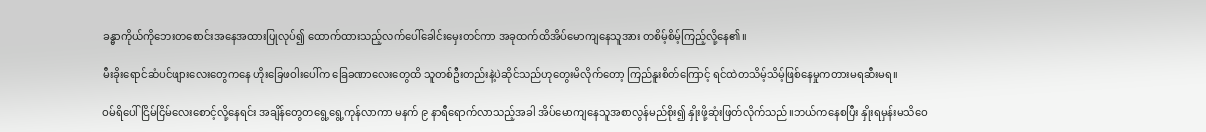ခန္ဓာကိုယ်ကိုဘေးတစောင်းအနေအထားပြုလုပ်၍ ထောက်ထားသည့်လက်ပေါ်ခေါင်းမှေးတင်ကာ အခုထက်ထိအိပ်မောကျနေသူအား တစိမ့်စိမ့်ကြည့်လို့နေ၏။

မီးခိုးရောင်ဆံပင်ဖျားလေးတွေကနေ ဟိုးခြေဖဝါးပေါ်က ခြေခဏာလေးတွေထိ သူတစ်ဦးတည်းနဲ့ပဲဆိုင်သည်ဟုတွေးမိလိုက်တော့ ကြည်နူးစိတ်ကြောင့် ရင်ထဲတသိမ့်သိမ့်ဖြစ်နေမှုကတားမရဆီးမရ။

ဝမ်ရိပေါ် ငြိမ်ငြိမ်လေးစောင့်လို့နေရင်း အချိန်တွေတရွေ့ရွေ့ကုန်လာကာ မနက် ၉ နာရီရောက်လာသည့်အခါ အိပ်မောကျနေသူအစာလွန်မည်စိုး၍ နှိုးဖို့ဆုံးဖြတ်လိုက်သည်။ဘယ်ကနေစပြီး နှိုးရမှန်းမသိဝေ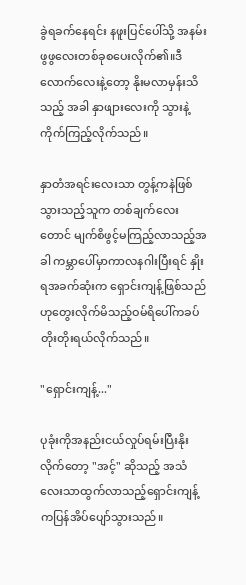ခွဲရခက်နေရင်း နဖူးပြင်ပေါ်သို့ အနမ်းဖွဖွလေးတစ်ခုစပေးလိုက်၏။ဒီလောက်လေးနဲ့တော့ နိုးမလာမှန်းသိသည့် အခါ နှာဖျားလေးကို သွားနဲ့ကိုက်ကြည့်လိုက်သည်။

နှာတံအရင်းလေးသာ တွန့်ကနဲဖြစ်သွားသည့်သူက တစ်ချက်လေးတောင် မျက်စိဖွင့်မကြည့်လာသည့်အခါ ကမ္ဘာပေါ်မှာကာလနဂါးပြီးရင် နှိုးရအခက်ဆုံးက ရှောင်းကျန့်ဖြစ်သည်ဟုတွေးလိုက်မိသည့်ဝမ်ရိပေါ်ကခပ်တိုးတိုးရယ်လိုက်သည်။

"ရှောင်းကျန့်..."

ပုခုံးကိုအနည်းငယ်လှုပ်ရမ်းပြီးနိုးလိုက်တော့ "အင့်" ဆိုသည့် အသံလေးသာထွက်လာသည့်ရှောင်းကျန့်ကပြန်အိပ်ပျော်သွားသည်။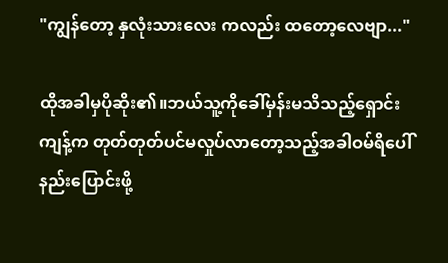"ကျွန်တော့ နှလုံးသားလေး ကလည်း ထတော့လေဗျာ..."

ထိုအခါမှပိုဆိုး၏။ဘယ်သူ့ကိုခေါ်မှန်းမသိသည့်ရှောင်းကျန့်က တုတ်တုတ်ပင်မလှုပ်လာတော့သည့်အခါဝမ်ရိပေါ်နည်းပြောင်းဖို့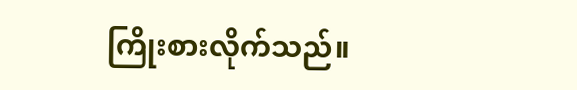ကြိုးစားလိုက်သည်။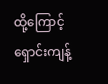ထို့ကြောင့်ရှောင်းကျန့်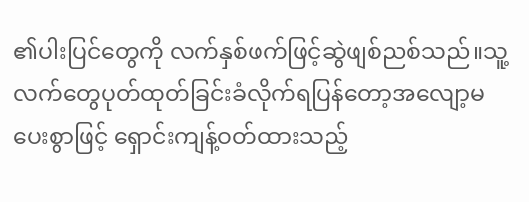၏ပါးပြင်တွေကို လက်နှစ်ဖက်ဖြင့်ဆွဲဖျစ်ညစ်သည်။သူ့လက်တွေပုတ်ထုတ်ခြင်းခံလိုက်ရပြန်တော့အလျော့မပေးစွာဖြင့် ရှောင်းကျန့်ဝတ်ထားသည့်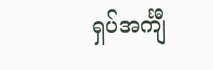ရှပ်အင်္ကျီ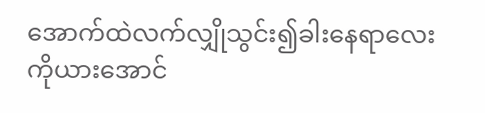အောက်ထဲလက်လျှိုသွင်း၍ခါးနေရာလေးကိုယားအောင်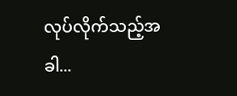လုပ်လိုက်သည့်အခါ...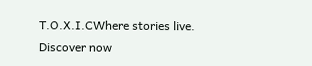T.O.X.I.CWhere stories live. Discover now